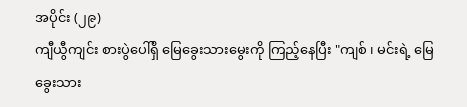အပိုင်း (၂၉)
ကျီယွီကျင်း စားပွဲပေါ်ရှိ မြေခွေးသားမွေးကို ကြည့်နေပြီး "ကျစ် ၊ မင်းရဲ့ မြေခွေးသား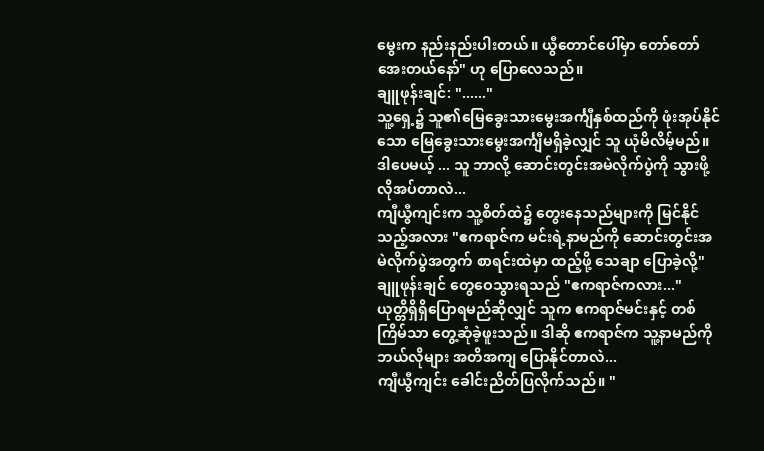မွေးက နည်းနည်းပါးတယ်။ ယွီတောင်ပေါ်မှာ တော်တော် အေးတယ်နော်" ဟု ပြောလေသည်။
ချူဖုန်းချင်: "......"
သူ့ရှေ့၌ သူ၏မြေခွေးသားမွေးအင်္ကျီနှစ်ထည်ကို ဖုံးအုပ်နိုင်သော မြေခွေးသားမွေးအင်္ကျီမရှိခဲ့လျှင် သူ ယုံမိလိမ့်မည်။
ဒါပေမယ့် ... သူ ဘာလို့ ဆောင်းတွင်းအမဲလိုက်ပွဲကို သွားဖို့ လိုအပ်တာလဲ...
ကျီယွီကျင်းက သူ့စိတ်ထဲ၌ တွေးနေသည်များကို မြင်နိုင်သည့်အလား "ဧကရာဇ်က မင်းရဲ့နာမည်ကို ဆောင်းတွင်းအမဲလိုက်ပွဲအတွက် စာရင်းထဲမှာ ထည့်ဖို့ သေချာ ပြောခဲ့လို့"
ချူဖုန်းချင် တွေဝေသွားရသည် "ဧကရာဇ်ကလား..."
ယုတ္တိရှိရှိပြောရမည်ဆိုလျှင် သူက ဧကရာဇ်မင်းနှင့် တစ်ကြိမ်သာ တွေ့ဆုံခဲ့ဖူးသည်။ ဒါဆို ဧကရာဇ်က သူ့နာမည်ကို ဘယ်လိုများ အတိအကျ ပြောနိုင်တာလဲ...
ကျီယွီကျင်း ခေါင်းညိတ်ပြလိုက်သည်။ "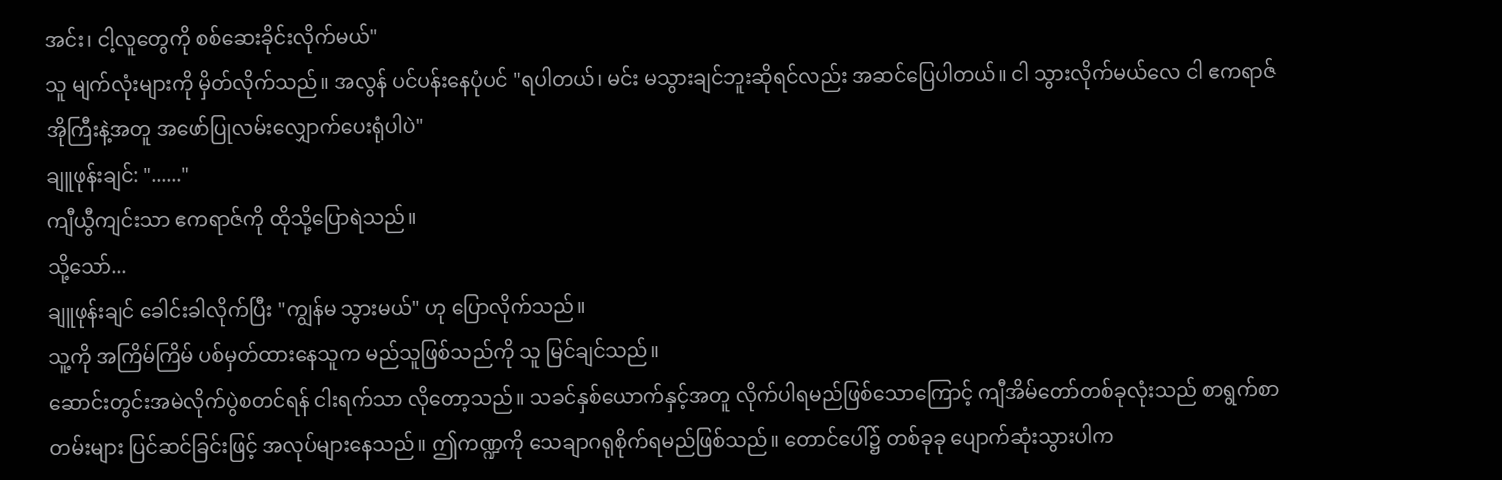အင်း၊ ငါ့လူတွေကို စစ်ဆေးခိုင်းလိုက်မယ်"
သူ မျက်လုံးများကို မှိတ်လိုက်သည်။ အလွန် ပင်ပန်းနေပုံပင် "ရပါတယ်၊ မင်း မသွားချင်ဘူးဆိုရင်လည်း အဆင်ပြေပါတယ်။ ငါ သွားလိုက်မယ်လေ ငါ ဧကရာဇ်အိုကြီးနဲ့အတူ အဖော်ပြုလမ်းလျှောက်ပေးရုံပါပဲ"
ချူဖုန်းချင်: "......"
ကျီယွီကျင်းသာ ဧကရာဇ်ကို ထိုသို့ပြောရဲသည်။
သို့သော်...
ချူဖုန်းချင် ခေါင်းခါလိုက်ပြီး "ကျွန်မ သွားမယ်" ဟု ပြောလိုက်သည်။
သူ့ကို အကြိမ်ကြိမ် ပစ်မှတ်ထားနေသူက မည်သူဖြစ်သည်ကို သူ မြင်ချင်သည်။
ဆောင်းတွင်းအမဲလိုက်ပွဲစတင်ရန် ငါးရက်သာ လိုတော့သည်။ သခင်နှစ်ယောက်နှင့်အတူ လိုက်ပါရမည်ဖြစ်သောကြောင့် ကျီအိမ်တော်တစ်ခုလုံးသည် စာရွက်စာတမ်းများ ပြင်ဆင်ခြင်းဖြင့် အလုပ်များနေသည်။ ဤကဏ္ဍကို သေချာဂရုစိုက်ရမည်ဖြစ်သည်။ တောင်ပေါ်၌ တစ်ခုခု ပျောက်ဆုံးသွားပါက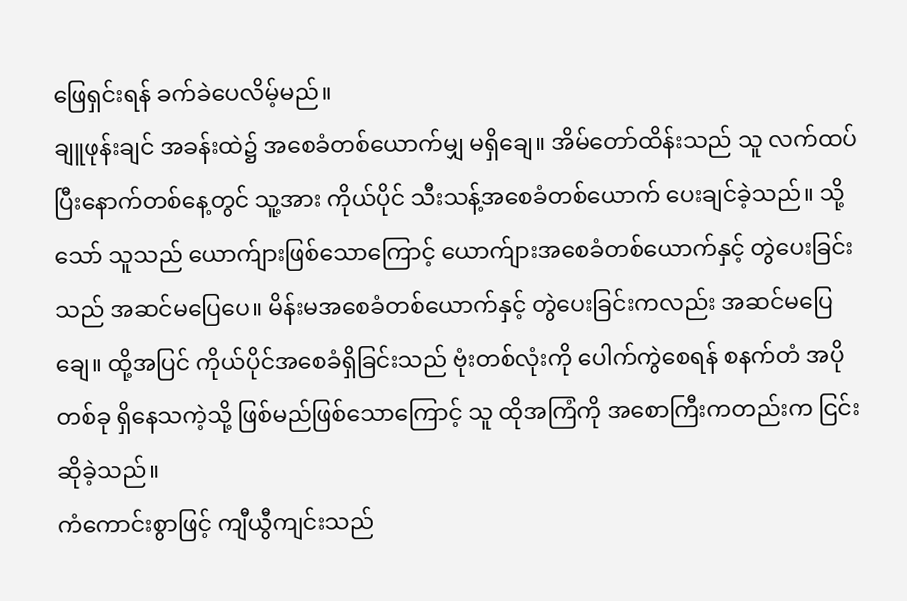ဖြေရှင်းရန် ခက်ခဲပေလိမ့်မည်။
ချူဖုန်းချင် အခန်းထဲ၌ အစေခံတစ်ယောက်မျှ မရှိချေ။ အိမ်တော်ထိန်းသည် သူ လက်ထပ်ပြီးနောက်တစ်နေ့တွင် သူ့အား ကိုယ်ပိုင် သီးသန့်အစေခံတစ်ယောက် ပေးချင်ခဲ့သည်။ သို့သော် သူသည် ယောက်ျားဖြစ်သောကြောင့် ယောက်ျားအစေခံတစ်ယောက်နှင့် တွဲပေးခြင်းသည် အဆင်မပြေပေ။ မိန်းမအစေခံတစ်ယောက်နှင့် တွဲပေးခြင်းကလည်း အဆင်မပြေချေ။ ထို့အပြင် ကိုယ်ပိုင်အစေခံရှိခြင်းသည် ဗုံးတစ်လုံးကို ပေါက်ကွဲစေရန် စနက်တံ အပိုတစ်ခု ရှိနေသကဲ့သို့ ဖြစ်မည်ဖြစ်သောကြောင့် သူ ထိုအကြံကို အစောကြီးကတည်းက ငြင်းဆိုခဲ့သည်။
ကံကောင်းစွာဖြင့် ကျီယွီကျင်းသည်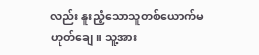လည်း နူးညံ့သောသူတစ်ယောက်မဟုတ်ချေ။ သူ့အား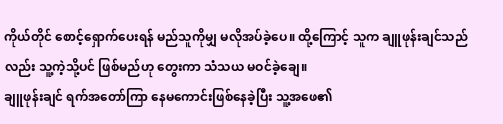ကိုယ်တိုင် စောင့်ရှောက်ပေးရန် မည်သူကိုမျှ မလိုအပ်ခဲ့ပေ။ ထို့ကြောင့် သူက ချူဖုန်းချင်သည်လည်း သူ့ကဲ့သို့ပင် ဖြစ်မည်ဟု တွေးကာ သံသယ မဝင်ခဲ့ချေ။
ချူဖုန်းချင် ရက်အတော်ကြာ နေမကောင်းဖြစ်နေခဲ့ပြီး သူ့အဖေ၏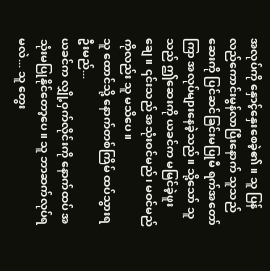အလုပ်ကို နှောင့်နှေးစေခဲ့၏။ သူ ပြန်လည်ကောင်းမွန်လာပြီးနောက် သူသည် ဆေးကို ပြင်ဆင်ခြင်းမပြုမီ ရက်အတော်ကြာ အလုပ်များနေခဲ့သည်။ သို့သော် သူသည် ဤဆေးကို ယခင်က မမြင်ခဲ့ဖူးချေ။ ၎င်းသည် အသုံးဝင်မည်၊ မဝင်မည်ကိုလည်း သူ မသိပေ။
သူ ထောင်သို့ နောက်တစ်ကြိမ် ထပ်သွားရဦးမည်...
ယခင်က လျှို့ဝှက်လိုင်းကို နောက်ထပ် အသုံးမပြုနိုင်တော့ပေ။ သူ ဘာဆက်လုပ်ရမလဲ... သူ တွေး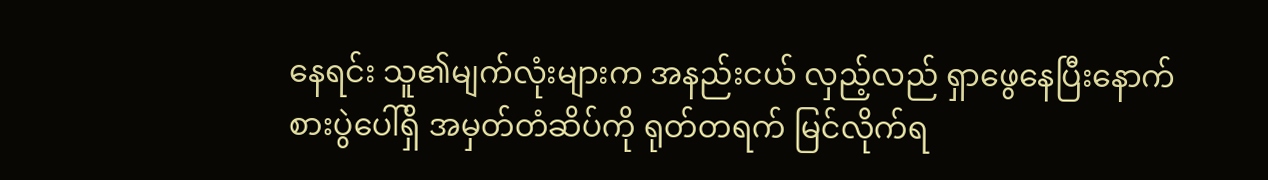နေရင်း သူ၏မျက်လုံးများက အနည်းငယ် လှည့်လည် ရှာဖွေနေပြီးနောက် စားပွဲပေါ်ရှိ အမှတ်တံဆိပ်ကို ရုတ်တရက် မြင်လိုက်ရ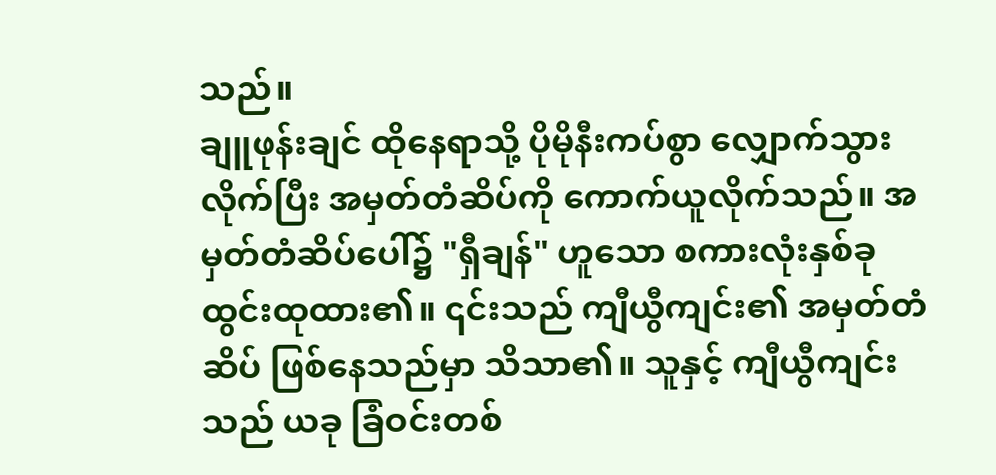သည်။
ချူဖုန်းချင် ထိုနေရာသို့ ပိုမိုနီးကပ်စွာ လျှောက်သွားလိုက်ပြီး အမှတ်တံဆိပ်ကို ကောက်ယူလိုက်သည်။ အမှတ်တံဆိပ်ပေါ်၌ "ရှီချန်" ဟူသော စကားလုံးနှစ်ခု ထွင်းထုထား၏။ ၎င်းသည် ကျီယွီကျင်း၏ အမှတ်တံဆိပ် ဖြစ်နေသည်မှာ သိသာ၏။ သူနှင့် ကျီယွီကျင်းသည် ယခု ခြံဝင်းတစ်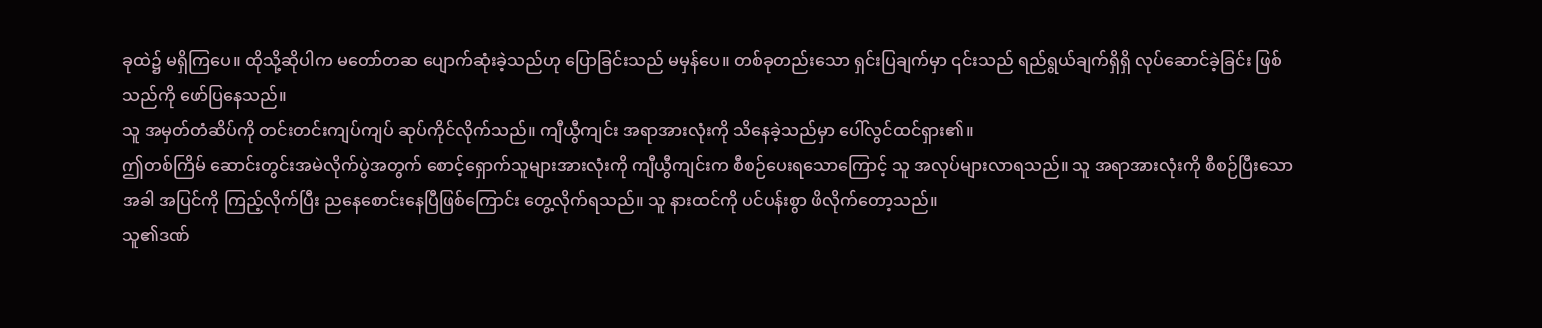ခုထဲ၌ မရှိကြပေ။ ထိုသို့ဆိုပါက မတော်တဆ ပျောက်ဆုံးခဲ့သည်ဟု ပြောခြင်းသည် မမှန်ပေ။ တစ်ခုတည်းသော ရှင်းပြချက်မှာ ၎င်းသည် ရည်ရွယ်ချက်ရှိရှိ လုပ်ဆောင်ခဲ့ခြင်း ဖြစ်သည်ကို ဖော်ပြနေသည်။
သူ အမှတ်တံဆိပ်ကို တင်းတင်းကျပ်ကျပ် ဆုပ်ကိုင်လိုက်သည်။ ကျီယွီကျင်း အရာအားလုံးကို သိနေခဲ့သည်မှာ ပေါ်လွင်ထင်ရှား၏။
ဤတစ်ကြိမ် ဆောင်းတွင်းအမဲလိုက်ပွဲအတွက် စောင့်ရှောက်သူများအားလုံးကို ကျီယွီကျင်းက စီစဉ်ပေးရသောကြောင့် သူ အလုပ်များလာရသည်။ သူ အရာအားလုံးကို စီစဉ်ပြီးသောအခါ အပြင်ကို ကြည့်လိုက်ပြီး ညနေစောင်းနေပြီဖြစ်ကြောင်း တွေ့လိုက်ရသည်။ သူ နားထင်ကို ပင်ပန်းစွာ ဖိလိုက်တော့သည်။
သူ၏ဒဏ်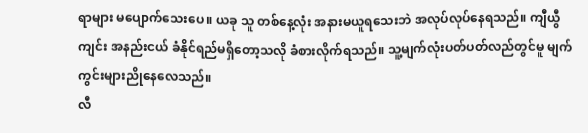ရာများ မပျောက်သေးပေ။ ယခု သူ တစ်နေ့လုံး အနားမယူရသေးဘဲ အလုပ်လုပ်နေရသည်။ ကျီယွီကျင်း အနည်းငယ် ခံနိုင်ရည်မရှိတော့သလို ခံစားလိုက်ရသည်။ သူ့မျက်လုံးပတ်ပတ်လည်တွင်မူ မျက်ကွင်းများညိုနေလေသည်။
လီ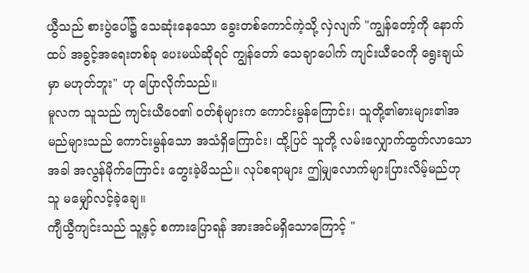ယွီသည် စားပွဲပေါ်၌ သေဆုံးနေသော ခွေးတစ်ကောင်ကဲ့သို့ လှဲလျက် "ကျွန်တော့်ကို နောက်ထပ် အခွင့်အရေးတစ်ခု ပေးမယ်ဆိုရင် ကျွန်တော် သေချာပေါက် ကျင်းယီဝေကို ရွေးချယ်မှာ မဟုတ်ဘူး" ဟု ပြောလိုက်သည်။
မူလက သူသည် ကျင်းယီဝေ၏ ဝတ်စုံများက ကောင်းမွန်ကြောင်း၊ သူတို့၏ဓားများ၏အမည်များသည် ကောင်းမွန်သော အသံရှိကြောင်း၊ ထို့ပြင် သူတို့ လမ်းလျှောက်ထွက်လာသောအခါ အလွန်မိုက်ကြောင်း တွေးခဲ့မိသည်။ လုပ်စရာများ ဤမျှလောက်များပြားလိမ့်မည်ဟု သူ မမျှော်လင့်ခဲ့ချေ။
ကျီယွီကျင်းသည် သူ့နှင့် စကားပြောရန် အားအင်မရှိသောကြောင့် "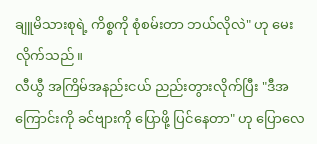ချူမိသားစုရဲ့ ကိစ္စကို စုံစမ်းတာ ဘယ်လိုလဲ" ဟု မေးလိုက်သည်။
လီယွီ အကြိမ်အနည်းငယ် ညည်းတွားလိုက်ပြီး "ဒီအကြောင်းကို ခင်ဗျားကို ပြောဖို့ ပြင်နေတာ" ဟု ပြောလေ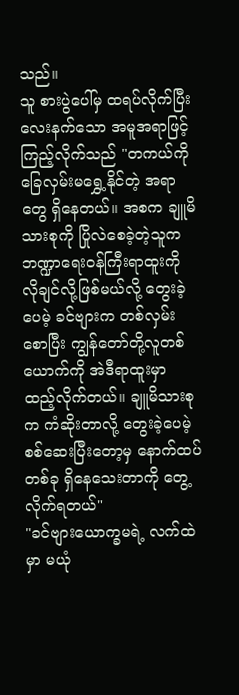သည်။
သူ စားပွဲပေါ်မှ ထရပ်လိုက်ပြီး လေးနက်သော အမူအရာဖြင့် ကြည့်လိုက်သည် "တကယ်ကို ခြေလှမ်းမရွှေ့နိုင်တဲ့ အရာတွေ ရှိနေတယ်။ အစက ချူမိသားစုကို ပြိုလဲစေခဲ့တဲ့သူက ဘဏ္ဍာရေးဝန်ကြီးရာထူးကို လိုချင်လို့ဖြစ်မယ်လို့ တွေးခဲ့ပေမဲ့ ခင်ဗျားက တစ်လှမ်းစောပြီး ကျွန်တော်တို့လူတစ်ယောက်ကို အဲဒီရာထူးမှာ ထည့်လိုက်တယ်။ ချူမိသားစုက ကံဆိုးတာလို့ တွေးခဲ့ပေမဲ့ စစ်ဆေးပြီးတော့မှ နောက်ထပ် တစ်ခု ရှိနေသေးတာကို တွေ့လိုက်ရတယ်"
"ခင်ဗျားယောက္ခမရဲ့ လက်ထဲမှာ မယုံ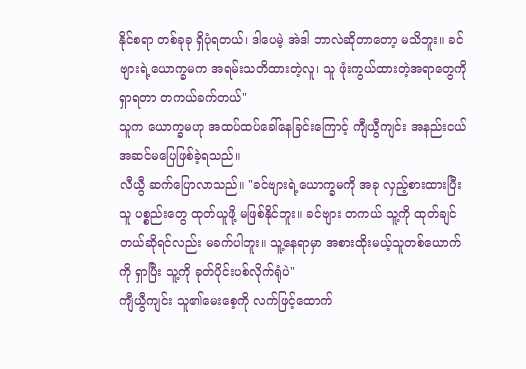နိုင်စရာ တစ်ခုခု ရှိပုံရတယ်၊ ဒါပေမဲ့ အဲဒါ ဘာလဲဆိုတာတော့ မသိဘူး။ ခင်ဗျားရဲ့ယောက္ခမက အရမ်းသတိထားတဲ့လူ၊ သူ ဖုံးကွယ်ထားတဲ့အရာတွေကို ရှာရတာ တကယ်ခက်တယ်"
သူက ယောက္ခမဟု အထပ်ထပ်ခေါ်နေခြင်းကြောင့် ကျီယွီကျင်း အနည်းငယ် အဆင်မပြေဖြစ်ခဲ့ရသည်။
လီယွီ ဆက်ပြောလာသည်။ "ခင်ဗျားရဲ့ယောက္ခမကို အခု လှည့်စားထားပြီး သူ ပစ္စည်းတွေ ထုတ်ယူဖို့ မဖြစ်နိုင်ဘူး။ ခင်ဗျား တကယ် သူ့ကို ထုတ်ချင်တယ်ဆိုရင်လည်း မခက်ပါဘူး။ သူ့နေရာမှာ အစားထိုးမယ့်သူတစ်ယောက်ကို ရှာပြီး သူ့ကို ခုတ်ပိုင်းပစ်လိုက်ရုံပဲ"
ကျီယွီကျင်း သူ၏မေးစေ့ကို လက်ဖြင့်ထောက်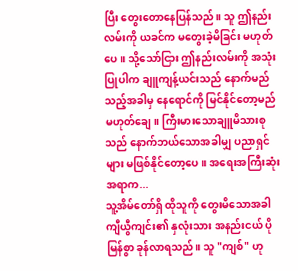ပြီး တွေးတောနေပြန်သည်။ သူ ဤနည်းလမ်းကို ယခင်က မတွေးခဲ့မိခြင်း မဟုတ်ပေ။ သို့သော်ငြား ဤနည်းလမ်းကို အသုံးပြုပါက ချူကျန့်ယင်းသည် နောက်မည်သည့်အခါမှ နေရောင်ကို မြင်နိုင်တော့မည် မဟုတ်ချေ။ ကြီးမားသောချူမိသားစုသည် နောက်ဘယ်သောအခါမျှ ပညာရှင်များ မဖြစ်နိုင်တော့ပေ။ အရေးအကြီးဆုံးအရာက...
သူ့အိမ်တော်ရှိ ထိုသူကို တွေးမိသောအခါ ကျီယွီကျင်း၏ နှလုံးသား အနည်းငယ် ပိုမြန်စွာ ခုန်လာရသည်။ သူ "ကျစ်" ဟု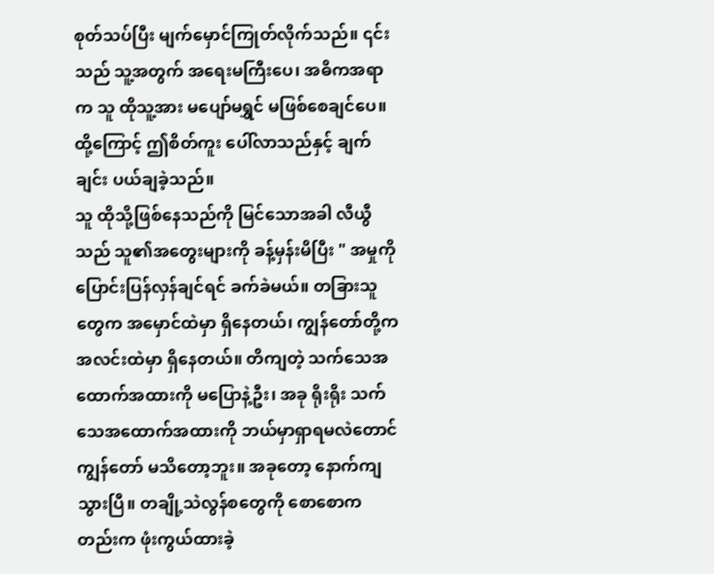စုတ်သပ်ပြီး မျက်မှောင်ကြုတ်လိုက်သည်။ ၎င်းသည် သူ့အတွက် အရေးမကြီးပေ၊ အဓိကအရာက သူ ထိုသူ့အား မပျော်မရွှင် မဖြစ်စေချင်ပေ။
ထို့ကြောင့် ဤစိတ်ကူး ပေါ်လာသည်နှင့် ချက်ချင်း ပယ်ချခဲ့သည်။
သူ ထိုသို့ဖြစ်နေသည်ကို မြင်သောအခါ လီယွီသည် သူ၏အတွေးများကို ခန့်မှန်းမိပြီး " အမှုကို ပြောင်းပြန်လှန်ချင်ရင် ခက်ခဲမယ်။ တခြားသူတွေက အမှောင်ထဲမှာ ရှိနေတယ်၊ ကျွန်တော်တို့က အလင်းထဲမှာ ရှိနေတယ်။ တိကျတဲ့ သက်သေအထောက်အထားကို မပြောနဲ့ဦး၊ အခု ရိုးရိုး သက်သေအထောက်အထားကို ဘယ်မှာရှာရမလဲတောင် ကျွန်တော် မသိတော့ဘူး။ အခုတော့ နောက်ကျသွားပြီ။ တချို့သဲလွန်စတွေကို စောစောကတည်းက ဖုံးကွယ်ထားခဲ့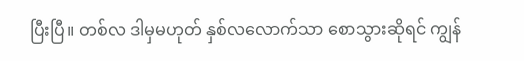ပြီးပြီ။ တစ်လ ဒါမှမဟုတ် နှစ်လလောက်သာ စောသွားဆိုရင် ကျွန်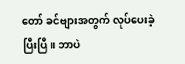တော် ခင်ဗျားအတွက် လုပ်ပေးခဲ့ပြီးပြီ။ ဘာပဲ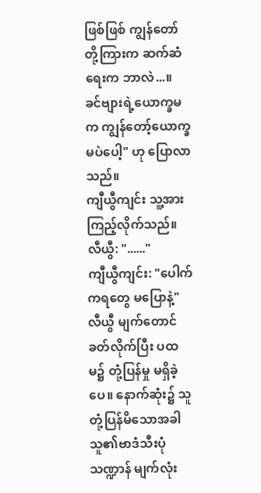ဖြစ်ဖြစ် ကျွန်တော်တို့ကြားက ဆက်ဆံရေးက ဘာလဲ...။ ခင်ဗျားရဲ့ယောက္ခမက ကျွန်တော့်ယောက္ခမပဲပေါ့" ဟု ပြောလာသည်။
ကျီယွီကျင်း သူ့အား ကြည့်လိုက်သည်။
လီယွီ: "......"
ကျီယွီကျင်း: "ပေါက်ကရတွေ မပြောနဲ့"
လီယွီ မျက်တောင်ခတ်လိုက်ပြီး ပထမ၌ တုံ့ပြန်မှု မရှိခဲ့ပေ။ နောက်ဆုံး၌ သူ တုံ့ပြန်မိသောအခါ သူ၏ဗာဒံသီးပုံသဏ္ဍာန် မျက်လုံး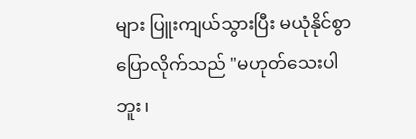များ ပြူးကျယ်သွားပြီး မယုံနိုင်စွာ ပြောလိုက်သည် "မဟုတ်သေးပါဘူး၊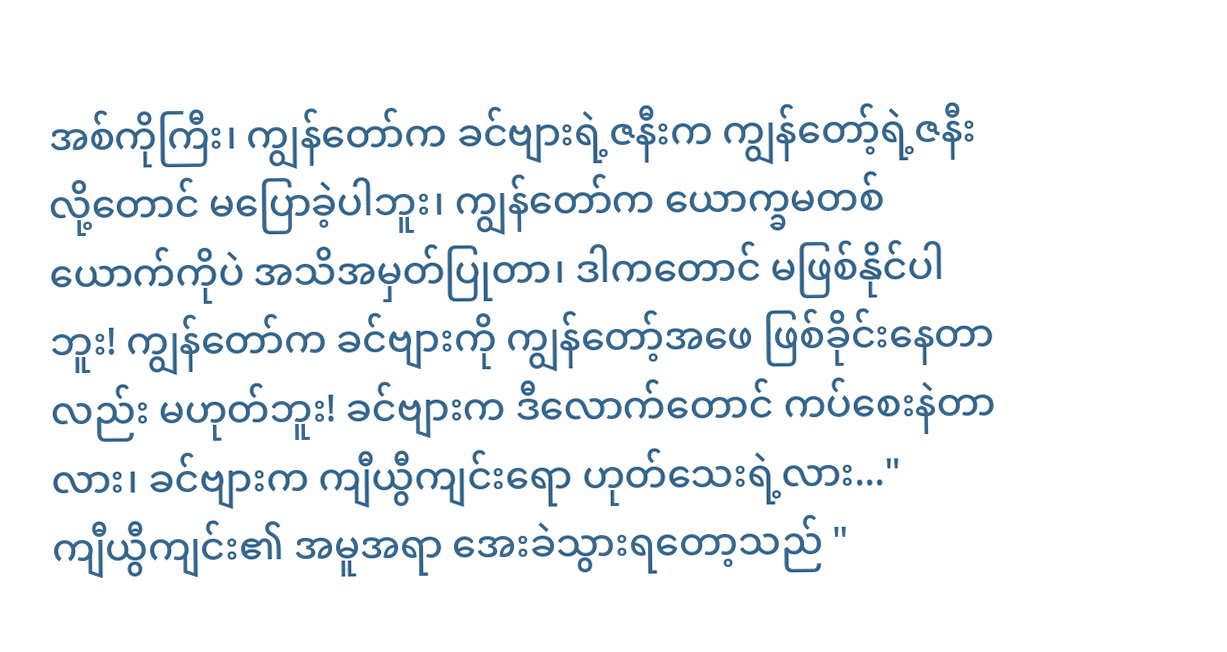အစ်ကိုကြီး၊ ကျွန်တော်က ခင်ဗျားရဲ့ဇနီးက ကျွန်တော့်ရဲ့ဇနီးလို့တောင် မပြောခဲ့ပါဘူး၊ ကျွန်တော်က ယောက္ခမတစ်ယောက်ကိုပဲ အသိအမှတ်ပြုတာ၊ ဒါကတောင် မဖြစ်နိုင်ပါဘူး! ကျွန်တော်က ခင်ဗျားကို ကျွန်တော့်အဖေ ဖြစ်ခိုင်းနေတာလည်း မဟုတ်ဘူး! ခင်ဗျားက ဒီလောက်တောင် ကပ်စေးနဲတာလား၊ ခင်ဗျားက ကျီယွီကျင်းရော ဟုတ်သေးရဲ့လား..."
ကျီယွီကျင်း၏ အမူအရာ အေးခဲသွားရတော့သည် "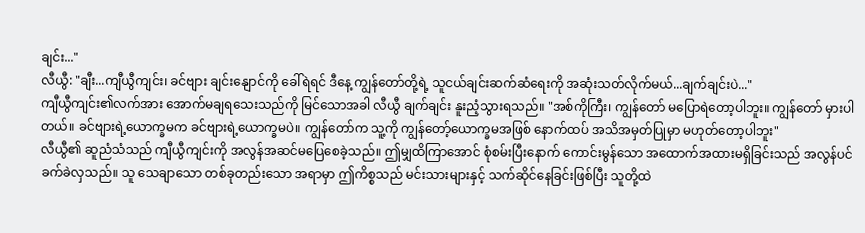ချင်း..."
လီယွီ: "ချီး...ကျီယွီကျင်း၊ ခင်ဗျား ချင်းနျောင်ကို ခေါ်ရဲရင် ဒီနေ့ ကျွန်တော်တို့ရဲ့ သူငယ်ချင်းဆက်ဆံရေးကို အဆုံးသတ်လိုက်မယ်...ချက်ချင်းပဲ..."
ကျီယွီကျင်း၏လက်အား အောက်မချရသေးသည်ကို မြင်သောအခါ လီယွီ ချက်ချင်း နူးညံ့သွားရသည်။ "အစ်ကိုကြီး၊ ကျွန်တော် မပြောရဲတော့ပါဘူး။ ကျွန်တော် မှားပါတယ်။ ခင်ဗျားရဲ့ယောက္ခမက ခင်ဗျားရဲ့ယောက္ခမပဲ။ ကျွန်တော်က သူ့ကို ကျွန်တော့်ယောက္ခမအဖြစ် နောက်ထပ် အသိအမှတ်ပြုမှာ မဟုတ်တော့ပါဘူး"
လီယွီ၏ ဆူညံသံသည် ကျီယွီကျင်းကို အလွန်အဆင်မပြေစေခဲ့သည်။ ဤမျှထိကြာအောင် စုံစမ်းပြီးနောက် ကောင်းမွန်သော အထောက်အထားမရှိခြင်းသည် အလွန်ပင် ခက်ခဲလှသည်။ သူ သေချာသော တစ်ခုတည်းသော အရာမှာ ဤကိစ္စသည် မင်းသားများနှင့် သက်ဆိုင်နေခြင်းဖြစ်ပြီး သူတို့ထဲ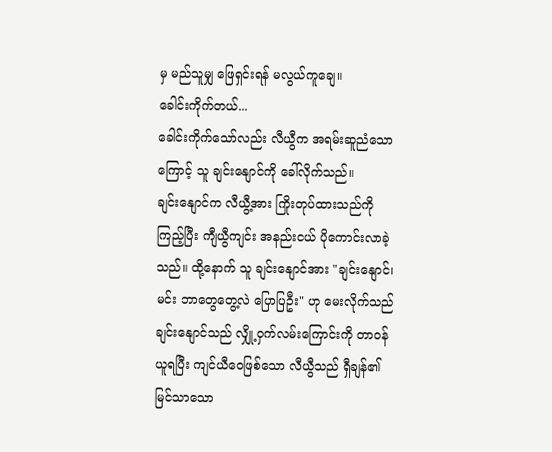မှ မည်သူမျှ ဖြေရှင်းရန် မလွယ်ကူချေ။
ခေါင်းကိုက်တယ်...
ခေါင်းကိုက်သော်လည်း လီယွီက အရမ်းဆူညံသောကြောင့် သူ ချင်းနျောင်ကို ခေါ်လိုက်သည်။
ချင်းနျောင်က လီယွီ့အား ကြိုးတုပ်ထားသည်ကို ကြည့်ပြီး ကျီယွီကျင်း အနည်းငယ် ပိုကောင်းလာခဲ့သည်။ ထို့နောက် သူ ချင်းနျောင်အား "ချင်းနျောင်၊ မင်း ဘာတွေတွေ့လဲ ပြောပြဦး" ဟု မေးလိုက်သည်
ချင်းနျောင်သည် လျှို့ဝှက်လမ်းကြောင်းကို တာဝန်ယူရပြီး ကျင်ယီဝေဖြစ်သော လီယွီသည် ရှီချန်၏ မြင်သာသော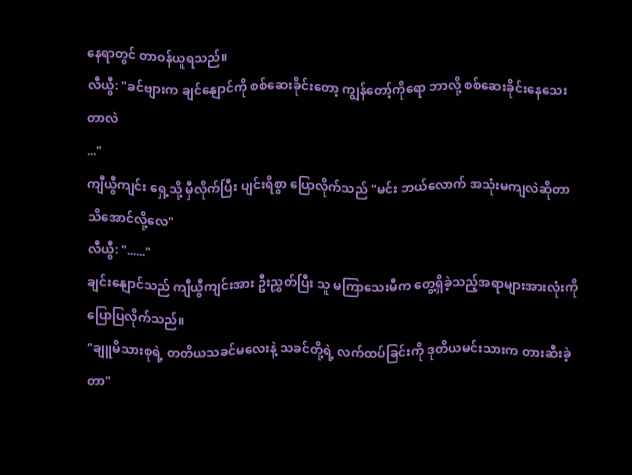နေရာတွင် တာဝန်ယူရသည်။
လီယွီ: "ခင်ဗျားက ချင်နျောင်ကို စစ်ဆေးခိုင်းတော့ ကျွန်တော့်ကိုရော ဘာလို့ စစ်ဆေးခိုင်းနေသေးတာလဲ
..."
ကျီယွီကျင်း ရှေ့သို့ မှီလိုက်ပြီး ပျင်းရိစွာ ပြောလိုက်သည် "မင်း ဘယ်လောက် အသုံးမကျလဲဆိုတာ သိအောင်လို့လေ"
လီယွီ: "......"
ချင်းနျောင်သည် ကျီယွီကျင်းအား ဦးညွှတ်ပြီး သူ မကြာသေးမီက တွေ့ရှိခဲ့သည့်အရာများအားလုံးကို ပြောပြလိုက်သည်။
"ချူမိသားစုရဲ့ တတိယသခင်မလေးနဲ့ သခင်တို့ရဲ့ လက်ထပ်ခြင်းကို ဒုတိယမင်းသားက တားဆီးခဲ့တာ"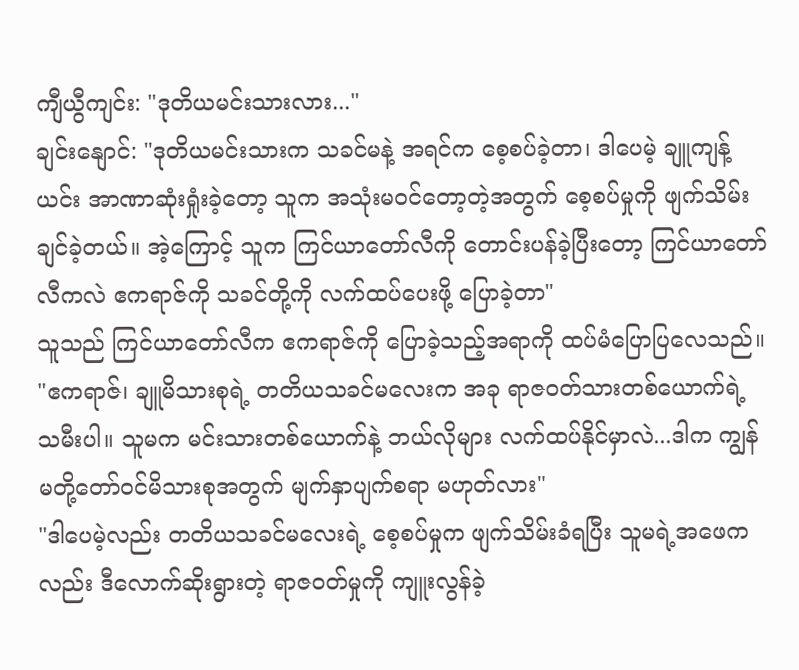ကျီယွီကျင်း: "ဒုတိယမင်းသားလား..."
ချင်းနျောင်: "ဒုတိယမင်းသားက သခင်မနဲ့ အရင်က စေ့စပ်ခဲ့တာ၊ ဒါပေမဲ့ ချူကျန့်ယင်း အာဏာဆုံးရှုံးခဲ့တော့ သူက အသုံးမဝင်တော့တဲ့အတွက် စေ့စပ်မှုကို ဖျက်သိမ်းချင်ခဲ့တယ်။ အဲ့ကြောင့် သူက ကြင်ယာတော်လီကို တောင်းပန်ခဲ့ပြီးတော့ ကြင်ယာတော်လီကလဲ ဧကရာဇ်ကို သခင်တို့ကို လက်ထပ်ပေးဖို့ ပြောခဲ့တာ"
သူသည် ကြင်ယာတော်လီက ဧကရာဇ်ကို ပြောခဲ့သည့်အရာကို ထပ်မံပြောပြလေသည်။ "ဧကရာဇ်၊ ချူမိသားစုရဲ့ တတိယသခင်မလေးက အခု ရာဇဝတ်သားတစ်ယောက်ရဲ့ သမီးပါ။ သူမက မင်းသားတစ်ယောက်နဲ့ ဘယ်လိုများ လက်ထပ်နိုင်မှာလဲ...ဒါက ကျွန်မတို့တော်ဝင်မိသားစုအတွက် မျက်နှာပျက်စရာ မဟုတ်လား"
"ဒါပေမဲ့လည်း တတိယသခင်မလေးရဲ့ စေ့စပ်မှုက ဖျက်သိမ်းခံရပြီး သူမရဲ့အဖေကလည်း ဒီလောက်ဆိုးရွားတဲ့ ရာဇဝတ်မှုကို ကျူးလွန်ခဲ့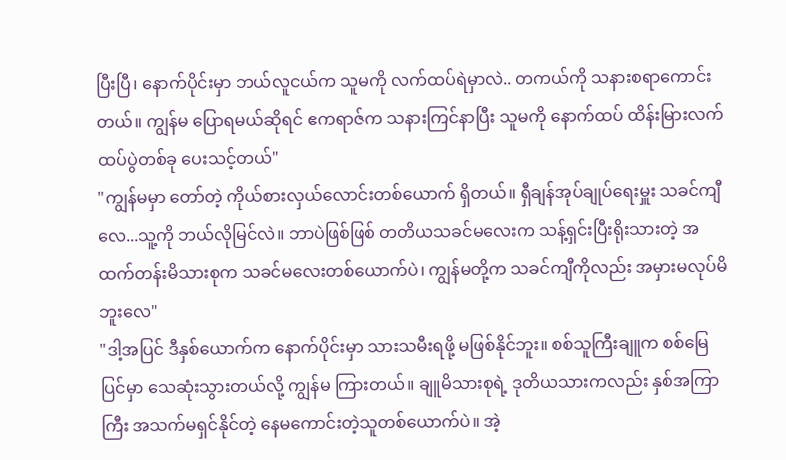ပြီးပြီ၊ နောက်ပိုင်းမှာ ဘယ်လူငယ်က သူမကို လက်ထပ်ရဲမှာလဲ.. တကယ်ကို သနားစရာကောင်းတယ်။ ကျွန်မ ပြောရမယ်ဆိုရင် ဧကရာဇ်က သနားကြင်နာပြီး သူမကို နောက်ထပ် ထိန်းမြားလက်ထပ်ပွဲတစ်ခု ပေးသင့်တယ်"
"ကျွန်မမှာ တော်တဲ့ ကိုယ်စားလှယ်လောင်းတစ်ယောက် ရှိတယ်။ ရှီချန်အုပ်ချုပ်ရေးမှူး သခင်ကျီလေ...သူ့ကို ဘယ်လိုမြင်လဲ။ ဘာပဲဖြစ်ဖြစ် တတိယသခင်မလေးက သန့်ရှင်းပြီးရိုးသားတဲ့ အထက်တန်းမိသားစုက သခင်မလေးတစ်ယောက်ပဲ၊ ကျွန်မတို့က သခင်ကျီကိုလည်း အမှားမလုပ်မိဘူးလေ"
"ဒါ့အပြင် ဒီနှစ်ယောက်က နောက်ပိုင်းမှာ သားသမီးရဖို့ မဖြစ်နိုင်ဘူး။ စစ်သူကြီးချူက စစ်မြေပြင်မှာ သေဆုံးသွားတယ်လို့ ကျွန်မ ကြားတယ်။ ချူမိသားစုရဲ့ ဒုတိယသားကလည်း နှစ်အကြာကြီး အသက်မရှင်နိုင်တဲ့ နေမကောင်းတဲ့သူတစ်ယောက်ပဲ။ အဲ့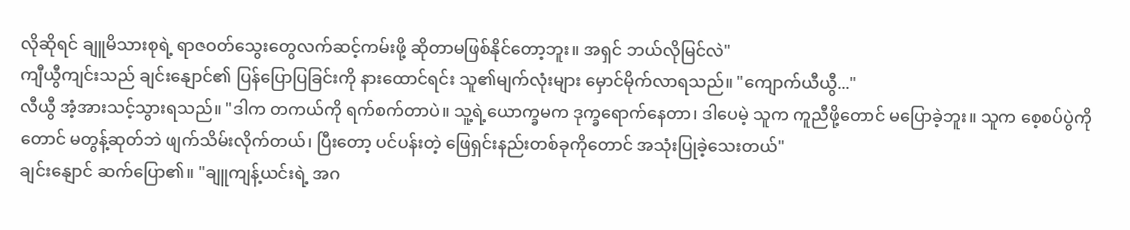လိုဆိုရင် ချူမိသားစုရဲ့ ရာဇဝတ်သွေးတွေလက်ဆင့်ကမ်းဖို့ ဆိုတာမဖြစ်နိုင်တော့ဘူး။ အရှင် ဘယ်လိုမြင်လဲ"
ကျီယွီကျင်းသည် ချင်းနျောင်၏ ပြန်ပြောပြခြင်းကို နားထောင်ရင်း သူ၏မျက်လုံးများ မှောင်မိုက်လာရသည်။ "ကျောက်ယီယွီ..."
လီယွီ အံ့အားသင့်သွားရသည်။ "ဒါက တကယ်ကို ရက်စက်တာပဲ။ သူ့ရဲ့ယောက္ခမက ဒုက္ခရောက်နေတာ၊ ဒါပေမဲ့ သူက ကူညီဖို့တောင် မပြောခဲ့ဘူး။ သူက စေ့စပ်ပွဲကိုတောင် မတွန့်ဆုတ်ဘဲ ဖျက်သိမ်းလိုက်တယ်၊ ပြီးတော့ ပင်ပန်းတဲ့ ဖြေရှင်းနည်းတစ်ခုကိုတောင် အသုံးပြုခဲ့သေးတယ်"
ချင်းနျောင် ဆက်ပြော၏။ "ချူကျန့်ယင်းရဲ့ အဂ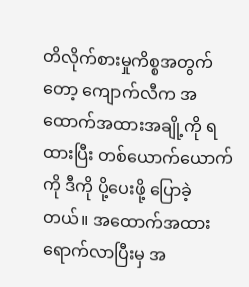တိလိုက်စားမှုကိစ္စအတွက်တော့ ကျောက်လီက အထောက်အထားအချို့ကို ရထားပြီး တစ်ယောက်ယောက်ကို ဒီကို ပို့ပေးဖို့ ပြောခဲ့တယ်။ အထောက်အထား ရောက်လာပြီးမှ အ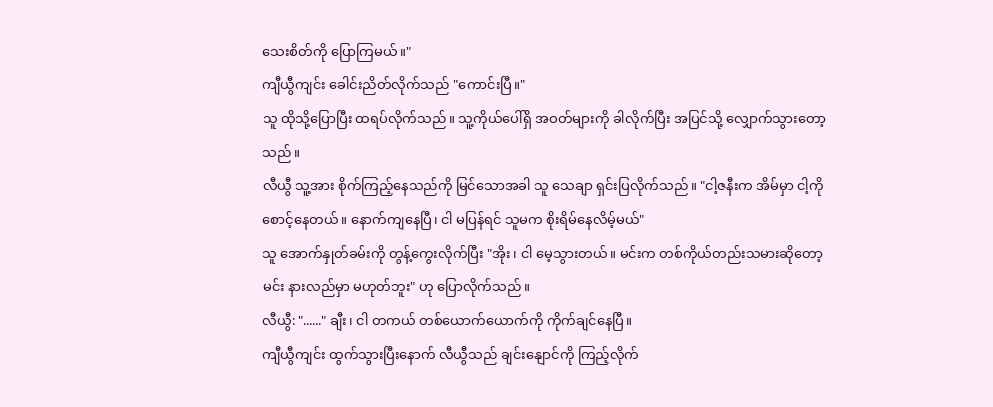သေးစိတ်ကို ပြောကြမယ်။"
ကျီယွီကျင်း ခေါင်းညိတ်လိုက်သည် "ကောင်းပြီ။"
သူ ထိုသို့ပြောပြီး ထရပ်လိုက်သည်။ သူ့ကိုယ်ပေါ်ရှိ အဝတ်များကို ခါလိုက်ပြီး အပြင်သို့ လျှောက်သွားတော့သည်။
လီယွီ သူ့အား စိုက်ကြည့်နေသည်ကို မြင်သောအခါ သူ သေချာ ရှင်းပြလိုက်သည်။ "ငါ့ဇနီးက အိမ်မှာ ငါ့ကို စောင့်နေတယ်။ နောက်ကျနေပြီ၊ ငါ မပြန်ရင် သူမက စိုးရိမ်နေလိမ့်မယ်"
သူ အောက်နှုတ်ခမ်းကို တွန့်ကွေးလိုက်ပြီး "အိုး၊ ငါ မေ့သွားတယ်။ မင်းက တစ်ကိုယ်တည်းသမားဆိုတော့ မင်း နားလည်မှာ မဟုတ်ဘူး" ဟု ပြောလိုက်သည်။
လီယွီ: "......" ချီး၊ ငါ တကယ် တစ်ယောက်ယောက်ကို ကိုက်ချင်နေပြီ။
ကျီယွီကျင်း ထွက်သွားပြီးနောက် လီယွီသည် ချင်းနျောင်ကို ကြည့်လိုက်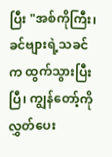ပြီး "အစ်ကိုကြီး၊ ခင်ဗျားရဲ့သခင်က ထွက်သွားပြီးပြီ၊ ကျွန်တော့်ကို လွှတ်ပေး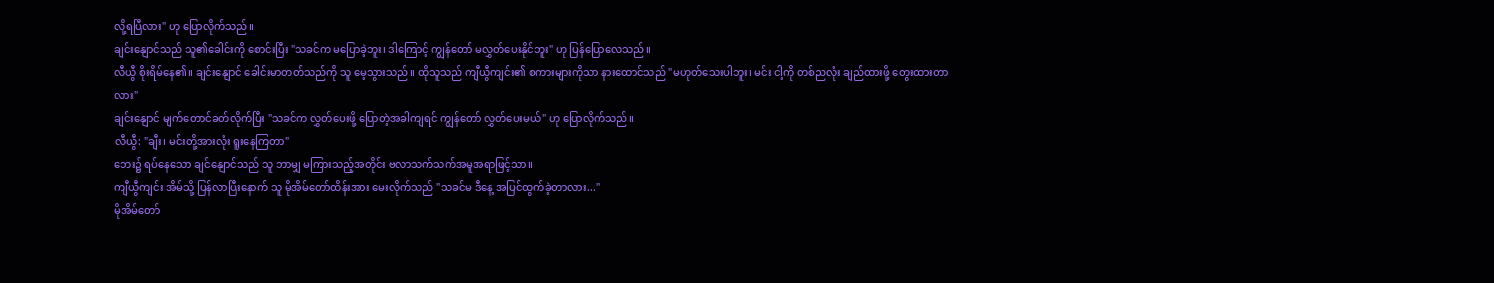လို့ရပြီလား" ဟု ပြောလိုက်သည်။
ချင်းနျောင်သည် သူ၏ခေါင်းကို စောင်းပြီး "သခင်က မပြောခဲ့ဘူး၊ ဒါကြောင့် ကျွန်တော် မလွှတ်ပေးနိုင်ဘူး" ဟု ပြန်ပြောလေသည်။
လီယွီ စိုးရိမ်နေ၏။ ချင်းနျောင် ခေါင်းမာတတ်သည်ကို သူ မေ့သွားသည်။ ထိုသူသည် ကျီယွီကျင်း၏ စကားများကိုသာ နားထောင်သည် "မဟုတ်သေးပါဘူး၊ မင်း ငါ့ကို တစ်ညလုံး ချည်ထားဖို့ တွေးထားတာလား"
ချင်းနျောင် မျက်တောင်ခတ်လိုက်ပြီး "သခင်က လွှတ်ပေးဖို့ ပြောတဲ့အခါကျရင် ကျွန်တော် လွှတ်ပေးမယ်" ဟု ပြောလိုက်သည်။
လီယွီ: "ချီး၊ မင်းတို့အားလုံး ရူးနေကြတာ"
ဘေး၌ ရပ်နေသော ချင်နျောင်သည် သူ ဘာမျှ မကြားသည့်အတိုင်း ဗလာသက်သက်အမူအရာဖြင့်သာ။
ကျီယွီကျင်း အိမ်သို့ ပြန်လာပြီးနောက် သူ မိုအိမ်တော်ထိန်းအား မေးလိုက်သည် "သခင်မ ဒီနေ့ အပြင်ထွက်ခဲ့တာလား..."
မိုအိမ်တော်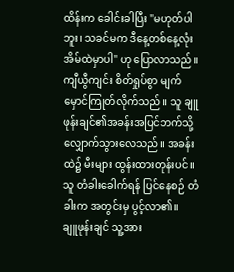ထိန်းက ခေါင်းခါပြီး "မဟုတ်ပါဘူး၊ သခင်မက ဒီနေ့တစ်နေ့လုံး အိမ်ထဲမှာပါ" ဟု ပြောလာသည်။
ကျီယွီကျင်း စိတ်ရှုပ်စွာ မျက်မှောင်ကြုတ်လိုက်သည်။ သူ ချူဖုန်းချင်၏အခန်းအပြင်ဘက်သို့ လျှောက်သွားလေသည်။ အခန်းထဲ၌ မီးများ ထွန်းထားတုန်းပင်။ သူ တံခါးခေါက်ရန် ပြင်နေစဉ် တံခါးက အတွင်းမှ ပွင့်လာ၏။
ချူဖုန်းချင် သူ့အား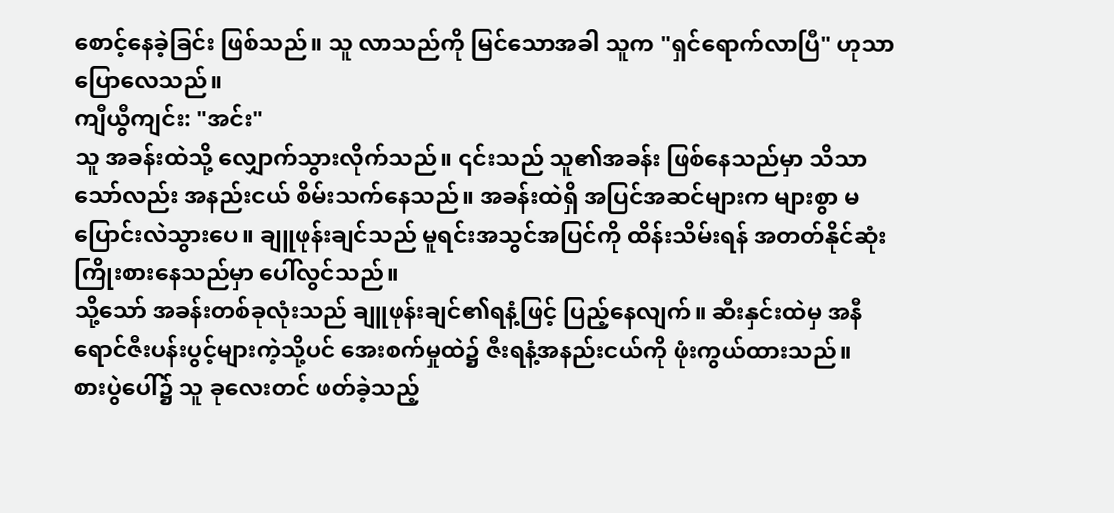စောင့်နေခဲ့ခြင်း ဖြစ်သည်။ သူ လာသည်ကို မြင်သောအခါ သူက "ရှင်ရောက်လာပြီ" ဟုသာ ပြောလေသည်။
ကျီယွီကျင်း: "အင်း"
သူ အခန်းထဲသို့ လျှောက်သွားလိုက်သည်။ ၎င်းသည် သူ၏အခန်း ဖြစ်နေသည်မှာ သိသာသော်လည်း အနည်းငယ် စိမ်းသက်နေသည်။ အခန်းထဲရှိ အပြင်အဆင်များက များစွာ မပြောင်းလဲသွားပေ။ ချူဖုန်းချင်သည် မူရင်းအသွင်အပြင်ကို ထိန်းသိမ်းရန် အတတ်နိုင်ဆုံး ကြိုးစားနေသည်မှာ ပေါ်လွင်သည်။
သို့သော် အခန်းတစ်ခုလုံးသည် ချူဖုန်းချင်၏ရနံ့ဖြင့် ပြည့်နေလျက်။ ဆီးနှင်းထဲမှ အနီရောင်ဇီးပန်းပွင့်များကဲ့သို့ပင် အေးစက်မှုထဲ၌ ဇီးရနံ့အနည်းငယ်ကို ဖုံးကွယ်ထားသည်။
စားပွဲပေါ်၌ သူ ခုလေးတင် ဖတ်ခဲ့သည့်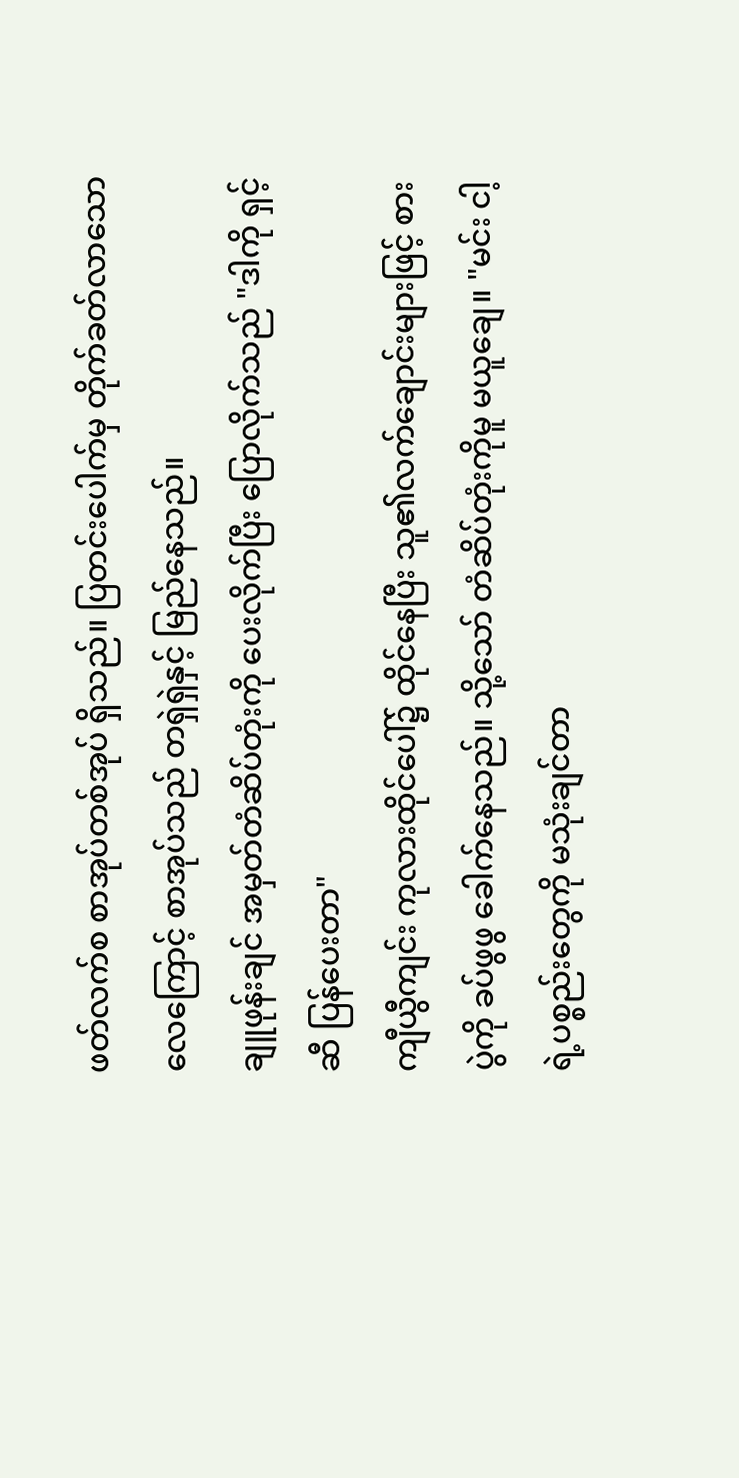ဖတ်လက်စ စာအုပ်တစ်အုပ် ရှိသည်။ ပြတင်းပေါက်မှ တိုက်ခတ်လာသော လေကြောင့် စာအုပ်သည် တရှဲရှဲနှင့် မြည်နေသည်။
ချူဖုန်းချင် အမှတ်တံဆိပ်တုံးကို ပေးလိုက်ပြီး ပြောလိုက်သည် "ဒါကို ရှင့်ဆီ ပြန်ပေးတာ"
ကျီယွီကျင်း ကုလားထိုင်ပေါ်၌ ထိုင်နေပြီး သူ၏လက်ချောင်းများဖြင့် စားပွဲကို ခပ်ဖွဖွ ခေါက်နေသည်။ သို့သော် တံဆိပ်တုံးကိုမူ မယူချေ။ "မင်း ငါ့ရဲ့ပစ္စည်းတွေကို မသုံးချင်တာ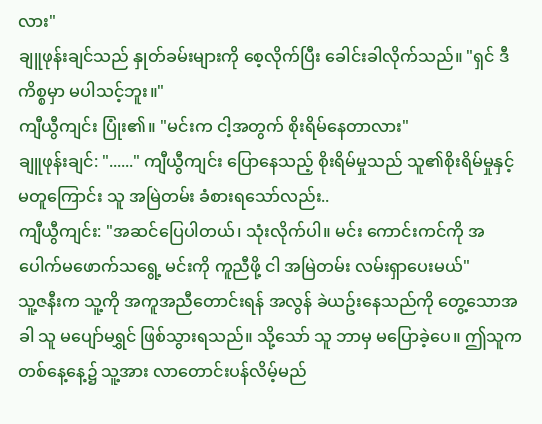လား"
ချူဖုန်းချင်သည် နှုတ်ခမ်းများကို စေ့လိုက်ပြီး ခေါင်းခါလိုက်သည်။ "ရှင် ဒီကိစ္စမှာ မပါသင့်ဘူး။"
ကျီယွီကျင်း ပြုံး၏။ "မင်းက ငါ့အတွက် စိုးရိမ်နေတာလား"
ချူဖုန်းချင်: "......" ကျီယွီကျင်း ပြောနေသည့် စိုးရိမ်မှုသည် သူ၏စိုးရိမ်မှုနှင့် မတူကြောင်း သူ အမြဲတမ်း ခံစားရသော်လည်း..
ကျီယွီကျင်း: "အဆင်ပြေပါတယ်၊ သုံးလိုက်ပါ။ မင်း ကောင်းကင်ကို အပေါက်မဖောက်သရွေ့ မင်းကို ကူညီဖို့ ငါ အမြဲတမ်း လမ်းရှာပေးမယ်"
သူ့ဇနီးက သူ့ကို အကူအညီတောင်းရန် အလွန် ခဲယဥ်းနေသည်ကို တွေ့သောအခါ သူ မပျော်မရွှင် ဖြစ်သွားရသည်။ သို့သော် သူ ဘာမှ မပြောခဲ့ပေ။ ဤသူက တစ်နေ့နေ့၌ သူ့အား လာတောင်းပန်လိမ့်မည်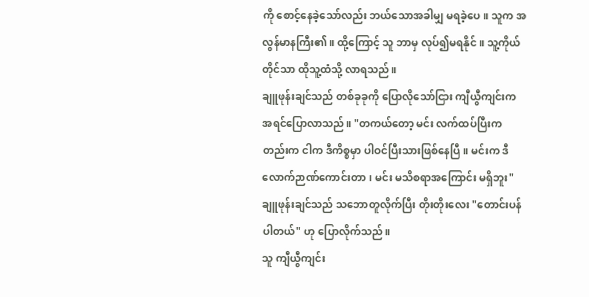ကို စောင့်နေခဲ့သော်လည်း ဘယ်သောအခါမျှ မရခဲ့ပေ။ သူက အလွန်မာနကြီး၏။ ထို့ကြောင့် သူ ဘာမှ လုပ်၍မရနိုင်။ သူ့ကိုယ်တိုင်သာ ထိုသူ့ထံသို့ လာရသည်။
ချူဖုန်းချင်သည် တစ်ခုခုကို ပြောလိုသော်ငြား ကျီယွီကျင်းက အရင်ပြောလာသည်။ "တကယ်တော့ မင်း လက်ထပ်ပြီးကတည်းက ငါက ဒီကိစ္စမှာ ပါဝင်ပြီးသားဖြစ်နေပြီ။ မင်းက ဒီလောက်ဉာဏ်ကောင်းတာ၊ မင်း မသိစရာအကြောင်း မရှိဘူး"
ချူဖုန်းချင်သည် သဘောတူလိုက်ပြီး တိုးတိုးလေး "တောင်းပန်ပါတယ်" ဟု ပြောလိုက်သည်။
သူ ကျီယွီကျင်း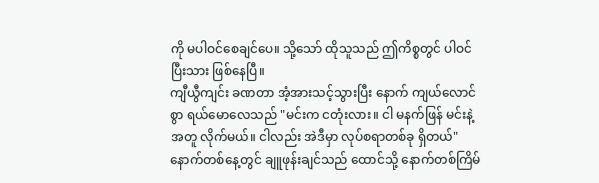ကို မပါဝင်စေချင်ပေ။ သို့သော် ထိုသူသည် ဤကိစ္စတွင် ပါဝင်ပြီးသား ဖြစ်နေပြီ။
ကျီယွီကျင်း ခဏတာ အံ့အားသင့်သွားပြီး နောက် ကျယ်လောင်စွာ ရယ်မောလေသည် "မင်းက ငတုံးလား။ ငါ မနက်ဖြန် မင်းနဲ့အတူ လိုက်မယ်။ ငါလည်း အဲဒီမှာ လုပ်စရာတစ်ခု ရှိတယ်"
နောက်တစ်နေ့တွင် ချူဖုန်းချင်သည် ထောင်သို့ နောက်တစ်ကြိမ်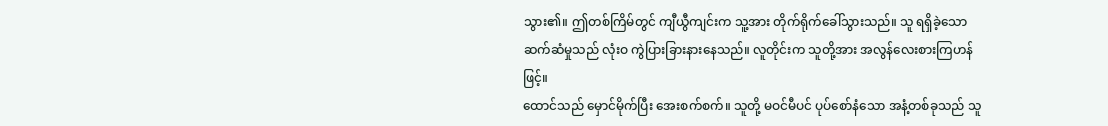သွား၏။ ဤတစ်ကြိမ်တွင် ကျီယွီကျင်းက သူ့အား တိုက်ရိုက်ခေါ်သွားသည်။ သူ ရရှိခဲ့သော ဆက်ဆံမှုသည် လုံးဝ ကွဲပြားခြားနားနေသည်။ လူတိုင်းက သူတို့အား အလွန်လေးစားကြဟန်ဖြင့်။
ထောင်သည် မှောင်မိုက်ပြီး အေးစက်စက်။ သူတို့ မဝင်မီပင် ပုပ်စော်နံသော အနံ့တစ်ခုသည် သူ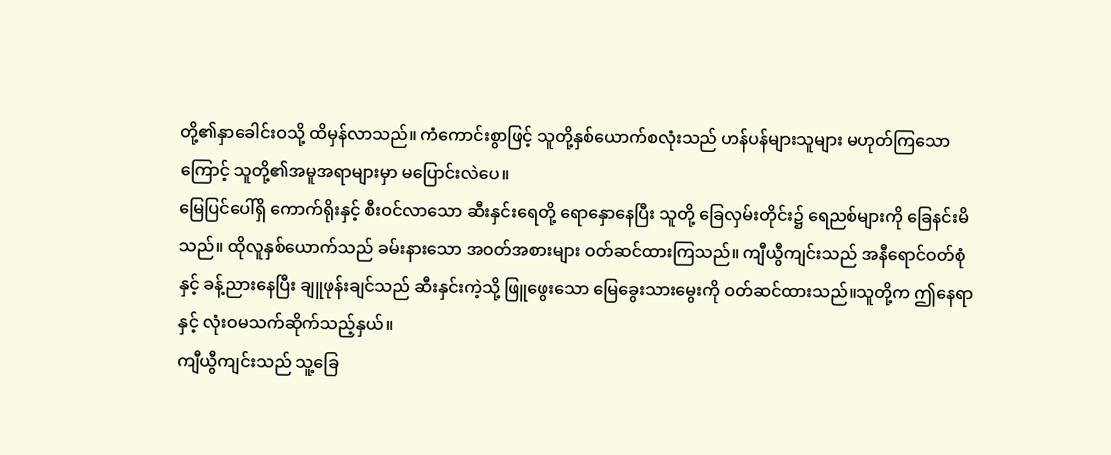တို့၏နှာခေါင်းဝသို့ ထိမှန်လာသည်။ ကံကောင်းစွာဖြင့် သူတို့နှစ်ယောက်စလုံးသည် ဟန်ပန်များသူများ မဟုတ်ကြသောကြောင့် သူတို့၏အမူအရာများမှာ မပြောင်းလဲပေ။
မြေပြင်ပေါ်ရှိ ကောက်ရိုးနှင့် စီးဝင်လာသော ဆီးနှင်းရေတို့ ရောနှောနေပြီး သူတို့ ခြေလှမ်းတိုင်း၌ ရေညစ်များကို ခြေနင်းမိသည်။ ထိုလူနှစ်ယောက်သည် ခမ်းနားသော အဝတ်အစားများ ဝတ်ဆင်ထားကြသည်။ ကျီယွီကျင်းသည် အနီရောင်ဝတ်စုံနှင့် ခန့်ညားနေပြီး ချူဖုန်းချင်သည် ဆီးနှင်းကဲ့သို့ ဖြူဖွေးသော မြေခွေးသားမွေးကို ဝတ်ဆင်ထားသည်။သူတို့က ဤနေရာနှင့် လုံးဝမသက်ဆိုက်သည့်နှယ်။
ကျီယွီကျင်းသည် သူ့ခြေ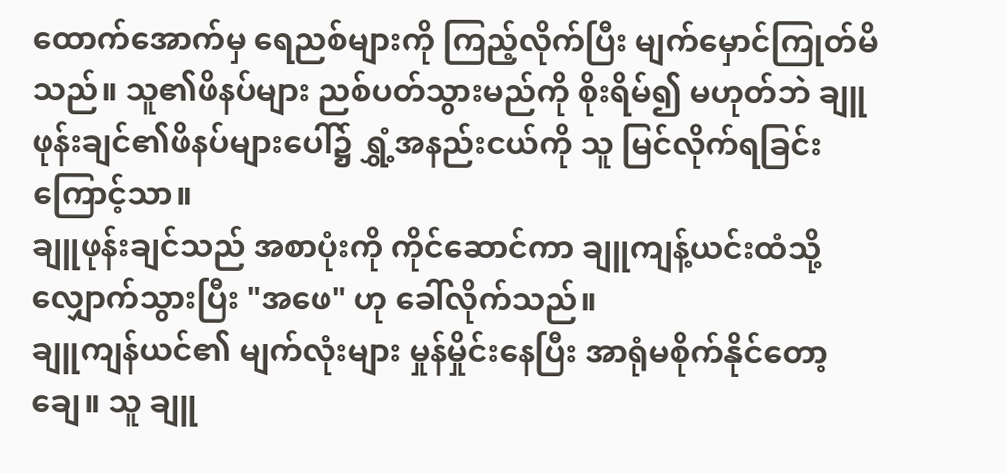ထောက်အောက်မှ ရေညစ်များကို ကြည့်လိုက်ပြီး မျက်မှောင်ကြုတ်မိသည်။ သူ၏ဖိနပ်များ ညစ်ပတ်သွားမည်ကို စိုးရိမ်၍ မဟုတ်ဘဲ ချူဖုန်းချင်၏ဖိနပ်များပေါ်၌ ရွှံ့အနည်းငယ်ကို သူ မြင်လိုက်ရခြင်းကြောင့်သာ။
ချူဖုန်းချင်သည် အစာပုံးကို ကိုင်ဆောင်ကာ ချူကျန့်ယင်းထံသို့ လျှောက်သွားပြီး "အဖေ" ဟု ခေါ်လိုက်သည်။
ချူကျန်ယင်၏ မျက်လုံးများ မှုန်မှိုင်းနေပြီး အာရုံမစိုက်နိုင်တော့ချေ။ သူ ချူ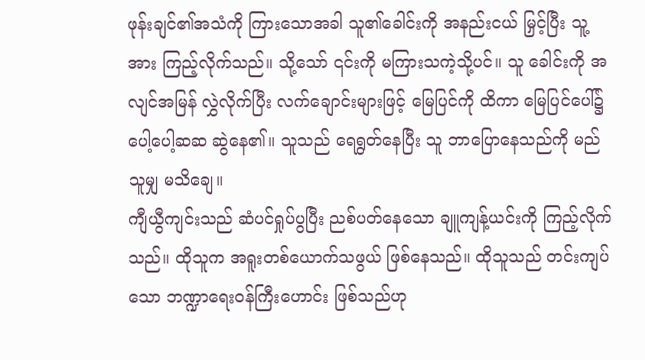ဖုန်းချင်၏အသံကို ကြားသောအခါ သူ၏ခေါင်းကို အနည်းငယ် မြှင့်ပြီး သူ့အား ကြည့်လိုက်သည်။ သို့သော် ၎င်းကို မကြားသကဲ့သို့ပင်။ သူ ခေါင်းကို အလျင်အမြန် လွှဲလိုက်ပြီး လက်ချောင်းများဖြင့် မြေပြင်ကို ထိကာ မြေပြင်ပေါ်၌ ပေါ့ပေါ့ဆဆ ဆွဲနေ၏။ သူသည် ရေရွတ်နေပြီး သူ ဘာပြောနေသည်ကို မည်သူမျှ မသိချေ။
ကျီယွီကျင်းသည် ဆံပင်ရှုပ်ပွပြီး ညစ်ပတ်နေသော ချူကျန့်ယင်းကို ကြည့်လိုက်သည်။ ထိုသူက အရူးတစ်ယောက်သဖွယ် ဖြစ်နေသည်။ ထိုသူသည် တင်းကျပ်သော ဘဏ္ဍာရေးဝန်ကြီးဟောင်း ဖြစ်သည်ဟု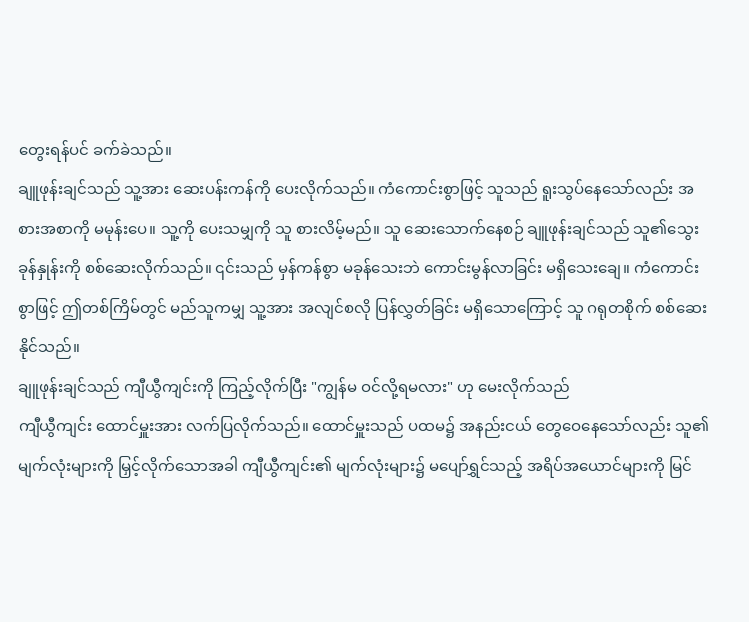တွေးရန်ပင် ခက်ခဲသည်။
ချူဖုန်းချင်သည် သူ့အား ဆေးပန်းကန်ကို ပေးလိုက်သည်။ ကံကောင်းစွာဖြင့် သူသည် ရူးသွပ်နေသော်လည်း အစားအစာကို မမုန်းပေ။ သူ့ကို ပေးသမျှကို သူ စားလိမ့်မည်။ သူ ဆေးသောက်နေစဉ် ချူဖုန်းချင်သည် သူ၏သွေးခုန်နှုန်းကို စစ်ဆေးလိုက်သည်။ ၎င်းသည် မှန်ကန်စွာ မခုန်သေးဘဲ ကောင်းမွန်လာခြင်း မရှိသေးချေ။ ကံကောင်းစွာဖြင့် ဤတစ်ကြိမ်တွင် မည်သူကမျှ သူ့အား အလျင်စလို ပြန်လွှတ်ခြင်း မရှိသောကြောင့် သူ ဂရုတစိုက် စစ်ဆေးနိုင်သည်။
ချူဖုန်းချင်သည် ကျီယွီကျင်းကို ကြည့်လိုက်ပြီး "ကျွန်မ ဝင်လို့ရမလား" ဟု မေးလိုက်သည်
ကျီယွီကျင်း ထောင်မှူးအား လက်ပြလိုက်သည်။ ထောင်မှူးသည် ပထမ၌ အနည်းငယ် တွေဝေနေသော်လည်း သူ၏မျက်လုံးများကို မြှင့်လိုက်သောအခါ ကျီယွီကျင်း၏ မျက်လုံးများ၌ မပျော်ရွှင်သည့် အရိပ်အယောင်များကို မြင်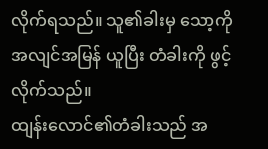လိုက်ရသည်။ သူ၏ခါးမှ သော့ကို အလျင်အမြန် ယူပြီး တံခါးကို ဖွင့်လိုက်သည်။
ထျန်းလောင်၏တံခါးသည် အ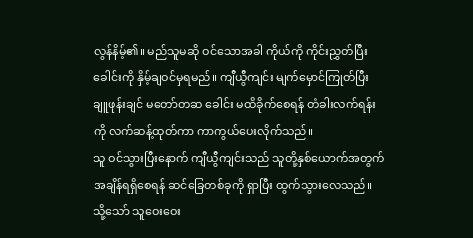လွန်နိမ့်၏။ မည်သူမဆို ဝင်သောအခါ ကိုယ်ကို ကိုင်းညွှတ်ပြီး ခေါင်းကို နှိမ့်ချဝင်မှရမည်။ ကျီယွီကျင်း မျက်မှောင်ကြုတ်ပြီး ချူဖုန်းချင် မတော်တဆ ခေါင်း မထိခိုက်စေရန် တံခါးလက်ရန်းကို လက်ဆန့်ထုတ်ကာ ကာကွယ်ပေးလိုက်သည်။
သူ ဝင်သွားပြီးနောက် ကျီယွီကျင်းသည် သူတို့နှစ်ယောက်အတွက် အချိန်ရရှိစေရန် ဆင်ခြေတစ်ခုကို ရှာပြီး ထွက်သွားလေသည်။
သို့သော် သူဝေးဝေး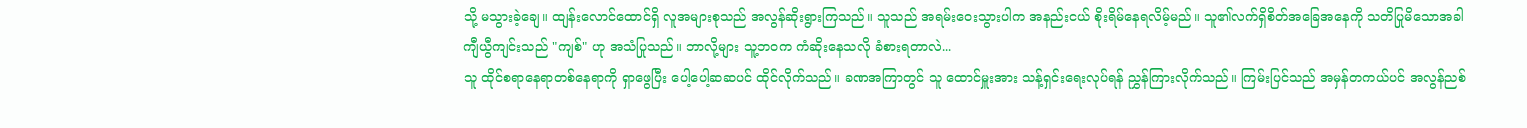သို့ မသွားခဲ့ချေ။ ထျန်းလောင်ထောင်ရှိ လူအများစုသည် အလွန်ဆိုးရွားကြသည်။ သူသည် အရမ်းဝေးသွားပါက အနည်းငယ် စိုးရိမ်နေရလိမ့်မည်။ သူ၏လက်ရှိစိတ်အခြေအနေကို သတိပြုမိသောအခါ ကျီယွီကျင်းသည် "ကျစ်" ဟု အသံပြုသည်။ ဘာလို့များ သူ့ဘဝက ကံဆိုးနေသလို ခံစားရတာလဲ...
သူ ထိုင်စရာနေရာတစ်နေရာကို ရှာဖွေပြီး ပေါ့ပေါ့ဆဆပင် ထိုင်လိုက်သည်။ ခဏအကြာတွင် သူ ထောင်မှူးအား သန့်ရှင်းရေးလုပ်ရန် ညွှန်ကြားလိုက်သည်။ ကြမ်းပြင်သည် အမှန်တကယ်ပင် အလွန်ညစ်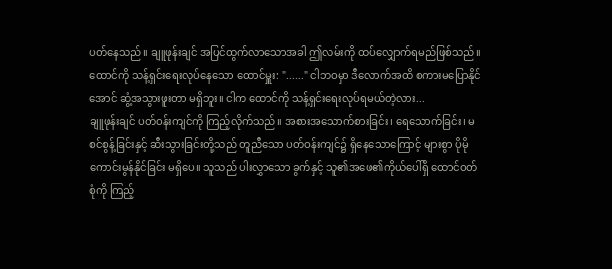ပတ်နေသည်။ ချူဖုန်းချင် အပြင်ထွက်လာသောအခါ ဤလမ်းကို ထပ်လျှောက်ရမည်ဖြစ်သည်။
ထောင်ကို သန့်ရှင်းရေးလုပ်နေသော ထောင်မှူး: "......" ငါဘဝမှာ ဒီလောက်အထိ စကားမပြောနိုင်အောင် ဆွံ့အသွားဖူးတာ မရှိဘူး။ ငါက ထောင်ကို သန့်ရှင်းရေးလုပ်ရမယ်တဲ့လား...
ချူဖုန်းချင် ပတ်ဝန်းကျင်ကို ကြည့်လိုက်သည်။ အစားအသောက်စားခြင်း၊ ရေသောက်ခြင်း၊ မစင်စွန့်ခြင်းနှင့် ဆီးသွားခြင်းတို့သည် တူညီသော ပတ်ဝန်းကျင်၌ ရှိနေသောကြောင့် များစွာ ပိုမိုကောင်းမွန်နိုင်ခြင်း မရှိပေ။ သူသည် ပါးလွှာသော ခွက်နှင့် သူ၏အဖေ၏ကိုယ်ပေါ်ရှိ ထောင်ဝတ်စုံကို ကြည့်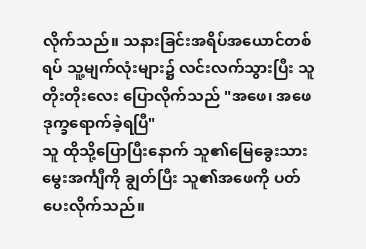လိုက်သည်။ သနားခြင်းအရိပ်အယောင်တစ်ရပ် သူ့မျက်လုံးများ၌ လင်းလက်သွားပြီး သူ တိုးတိုးလေး ပြောလိုက်သည် "အဖေ၊ အဖေ ဒုက္ခရောက်ခဲ့ရပြီ"
သူ ထိုသို့ပြောပြီးနောက် သူ၏မြေခွေးသားမွေးအင်္ကျီကို ချွတ်ပြီး သူ၏အဖေကို ပတ်ပေးလိုက်သည်။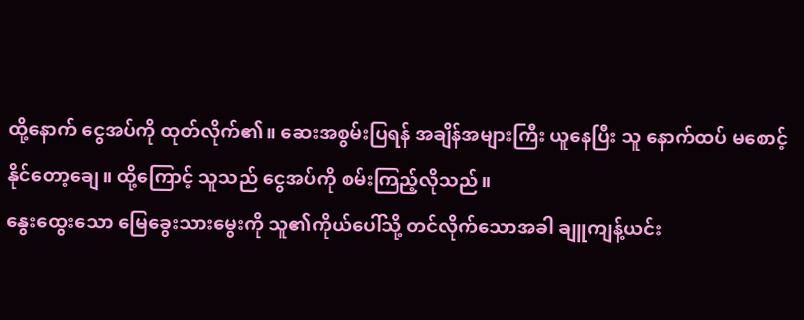ထို့နောက် ငွေအပ်ကို ထုတ်လိုက်၏။ ဆေးအစွမ်းပြရန် အချိန်အများကြီး ယူနေပြီး သူ နောက်ထပ် မစောင့်နိုင်တော့ချေ။ ထို့ကြောင့် သူသည် ငွေအပ်ကို စမ်းကြည့်လိုသည်။
နွေးထွေးသော မြေခွေးသားမွေးကို သူ၏ကိုယ်ပေါ်သို့ တင်လိုက်သောအခါ ချူကျန့်ယင်း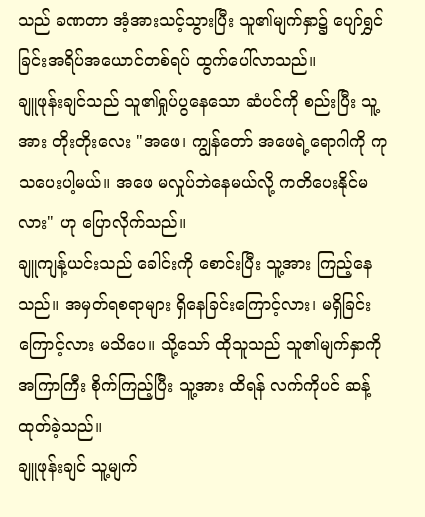သည် ခဏတာ အံ့အားသင့်သွားပြီး သူ၏မျက်နှာ၌ ပျော်ရွှင်ခြင်းအရိပ်အယောင်တစ်ရပ် ထွက်ပေါ်လာသည်။
ချူဖုန်းချင်သည် သူ၏ရှုပ်ပွနေသော ဆံပင်ကို စည်းပြီး သူ့အား တိုးတိုးလေး "အဖေ၊ ကျွန်တော် အဖေရဲ့ရောဂါကို ကုသပေးပါ့မယ်။ အဖေ မလှုပ်ဘဲနေမယ်လို့ ကတိပေးနိုင်မလား" ဟု ပြောလိုက်သည်။
ချူကျန့်ယင်းသည် ခေါင်းကို စောင်းပြီး သူ့အား ကြည့်နေသည်။ အမှတ်ရစရာများ ရှိနေခြင်းကြောင့်လား၊ မရှိခြင်းကြောင့်လား မသိပေ။ သို့သော် ထိုသူသည် သူ၏မျက်နှာကို အကြာကြီး စိုက်ကြည့်ပြီး သူ့အား ထိရန် လက်ကိုပင် ဆန့်ထုတ်ခဲ့သည်။
ချူဖုန်းချင် သူ့မျက်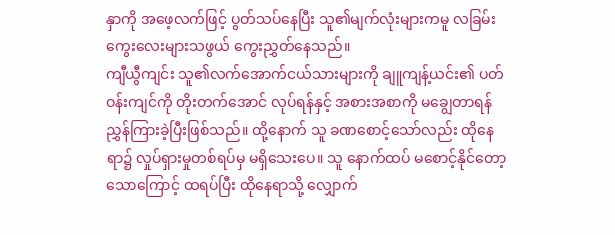နှာကို အဖေ့လက်ဖြင့် ပွတ်သပ်နေပြီး သူ၏မျက်လုံးများကမူ လခြမ်းကွေးလေးများသဖွယ် ကွေးညွှတ်နေသည်။
ကျီယွီကျင်း သူ၏လက်အောက်ငယ်သားများကို ချူကျန့်ယင်း၏ ပတ်ဝန်းကျင်ကို တိုးတက်အောင် လုပ်ရန်နှင့် အစားအစာကို မချွေတာရန် ညွှန်ကြားခဲ့ပြီးဖြစ်သည်။ ထို့နောက် သူ ခဏစောင့်သော်လည်း ထိုနေရာ၌ လှုပ်ရှားမှုတစ်ရပ်မှ မရှိသေးပေ။ သူ နောက်ထပ် မစောင့်နိုင်တော့သောကြောင့် ထရပ်ပြီး ထိုနေရာသို့ လျှောက်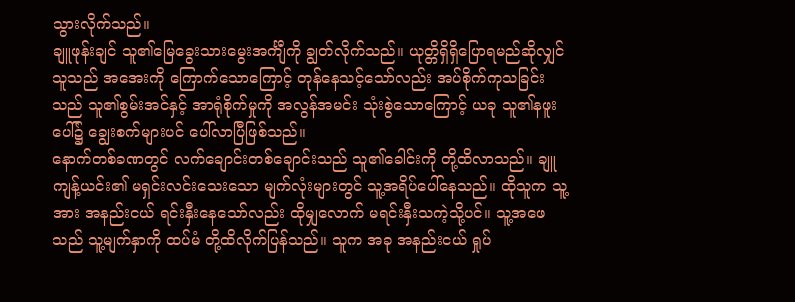သွားလိုက်သည်။
ချူဖုန်းချင် သူ၏မြေခွေးသားမွေးအင်္ကျီကို ချွတ်လိုက်သည်။ ယုတ္တိရှိရှိပြောရမည်ဆိုလျှင် သူသည် အအေးကို ကြောက်သောကြောင့် တုန်နေသင့်သော်လည်း အပ်စိုက်ကုသခြင်းသည် သူ၏စွမ်းအင်နှင့် အာရုံစိုက်မှုကို အလွန်အမင်း သုံးစွဲသောကြောင့် ယခု သူ၏နဖူးပေါ်၌ ချွေးစက်များပင် ပေါ်လာပြီဖြစ်သည်။
နောက်တစ်ခဏတွင် လက်ချောင်းတစ်ချောင်းသည် သူ၏ခေါင်းကို တို့ထိလာသည်။ ချူကျန့်ယင်း၏ မရှင်းလင်းသေးသော မျက်လုံးများတွင် သူ့အရိပ်ပေါ်နေသည်။ ထိုသူက သူ့အား အနည်းငယ် ရင်းနှီးနေသော်လည်း ထိုမျှလောက် မရင်းနှီးသကဲ့သို့ပင်။ သူ့အဖေသည် သူ့မျက်နှာကို ထပ်မံ တို့ထိလိုက်ပြန်သည်။ သူက အခု အနည်းငယ် ရှုပ်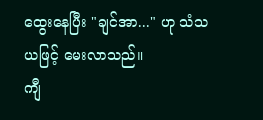ထွေးနေပြီး "ချင်အာ..." ဟု သံသယဖြင့် မေးလာသည်။
ကျီ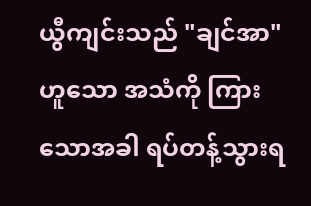ယွီကျင်းသည် "ချင်အာ" ဟူသော အသံကို ကြားသောအခါ ရပ်တန့်သွားရ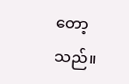တော့သည်။